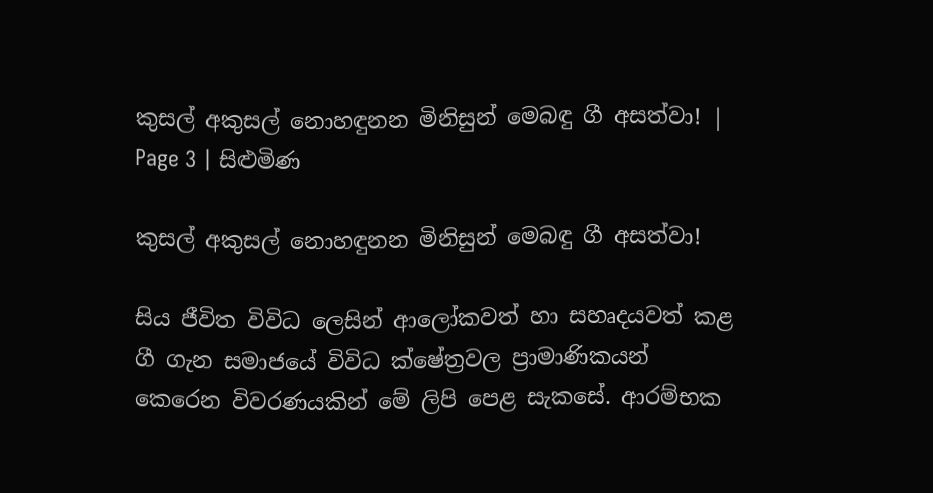කුසල් අකුසල් නොහඳුනන මිනිසුන් මෙබඳු ගී අසත්වා! | Page 3 | සිළුමිණ

කුසල් අකුසල් නොහඳුනන මිනිසුන් මෙබඳු ගී අසත්වා!

සිය ජීවිත විවිධ ලෙසින් ආලෝකවත් හා සහෘදයවත් කළ ගී ගැන සමාජයේ විවිධ ක්ෂේත්‍රවල ප්‍රාමාණිකයන් කෙරෙන විවරණයකින් මේ ලිපි පෙළ සැකසේ. ආරම්භක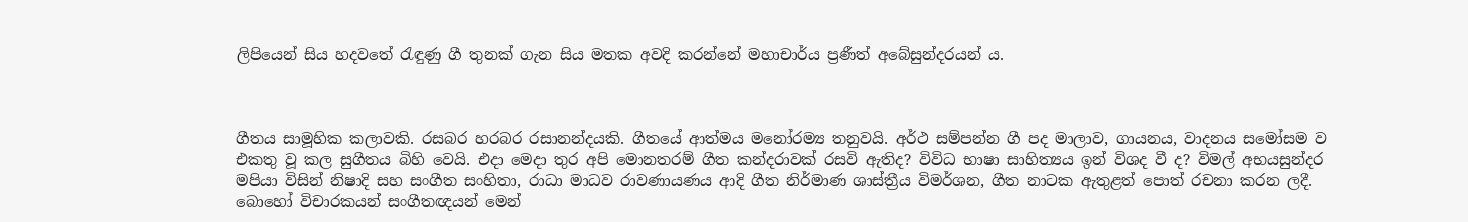ලිපියෙන් සිය හදවතේ රැඳුණු ගී තුනක් ගැන සිය මතක අවදි කරන්නේ මහාචාර්ය ප්‍රණීත් අබේසුන්දරයන් ය.



ගීතය සාමූහික කලාවකි. රසබර හරබර රසානන්දයකි. ගීතයේ ආත්මය මනෝරම්‍ය තනුවයි. අර්ථ සම්පන්න ගී පද මාලාව, ගායනය, වාදනය සමෝසම ව එකතු වූ කල සුගීතය බිහි වෙයි. එදා මෙදා තුර අපි මොනතරම් ගීත කන්දරාවක් රසවි ඇතිද? විවිධ භාෂා සාහිත්‍යය ඉන් විශද වී ද? විමල් අභයසුන්දර මපියා විසින් නිෂාදි සහ සංගීත සංහිතා, රාධා මාධව රාවණායණය ආදි ගීත නිර්මාණ ශාස්ත්‍රීය විමර්ශන, ගීත නාටක ඇතුළත් පොත් රචනා කරන ලදී. බොහෝ විචාරකයන් සංගීතඥයන් මෙන්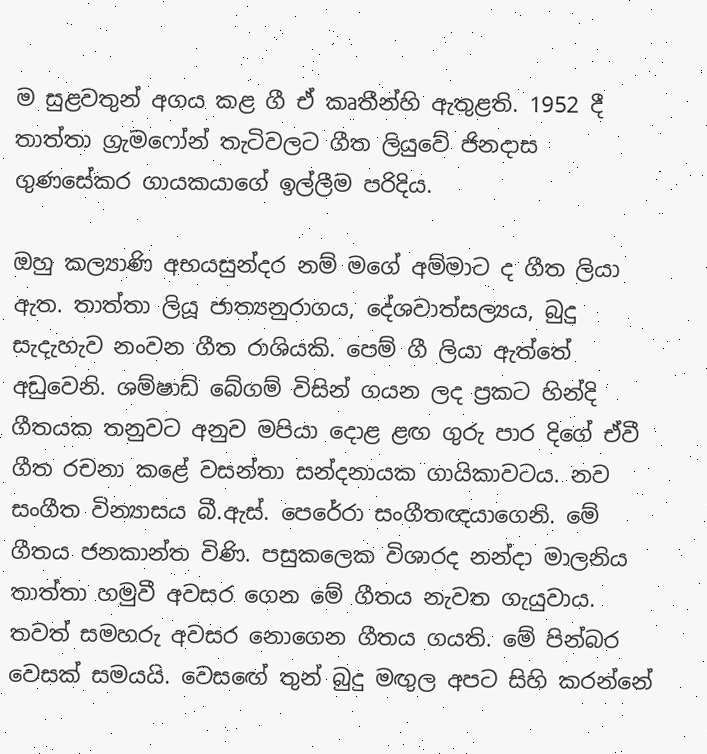ම සුළවතුන් අගය කළ ගී ඒ කෘතීන්හි ඇතුළති. 1952 දී තාත්තා ග්‍රැමෆෝන් තැටිවලට ගීත ලියුවේ ජිනදාස ගුණසේකර ගායකයාගේ ඉල්ලීම පරිදිය.

ඔහු කල්‍යාණි අභයසුන්දර නම් මගේ අම්මාට ද ගීත ලියා ඇත. තාත්තා ලියූ ජාත්‍යනුරාගය, දේශවාත්සල්‍යය, බුදු සැදැහැව නංවන ගීත රාශියකි. පෙම් ගී ලියා ඇත්තේ අඩුවෙනි. ශම්ෂාඩ් බේගම් විසින් ගයන ලද ප්‍රකට හින්දි ගීතයක තනුවට අනුව මපියා දොළ ළඟ ගුරු පාර දිගේ ඒවී ගීත රචනා කළේ වසන්තා සන්දනායක ගායිකාවටය. නව සංගීත වින්‍යාසය බී.ඇස්. පෙරේරා සංගීතඥයාගෙනි. මේ ගීතය ජනකාන්ත විණි. පසුකලෙක විශාරද නන්දා මාලනිය තාත්තා හමුවී අවසර ගෙන මේ ගීතය නැවත ගැයුවාය. තවත් සමහරු අවසර නොගෙන ගීතය ගයති. මේ පින්බර වෙසක් සමයයි. වෙසඟේ තුන් බුදු මඟුල අපට සිහි කරන්නේ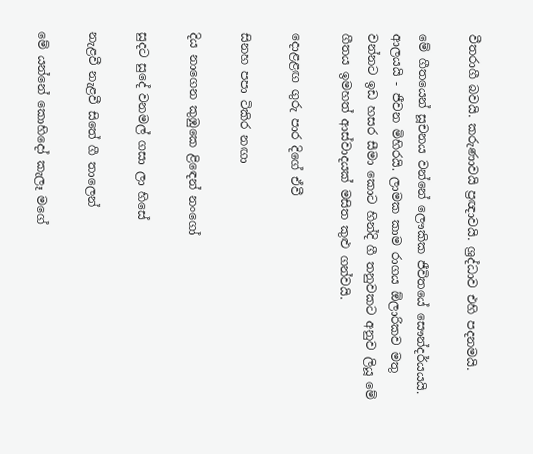වීතරාගී බවයි. කරුණාවයි ප්‍රඥාවයි. ශ්‍රද්ධාව එහි පදනමයි.

මේ ගීතයෙන් සූචනය වන්නේ ලෞකික ජීවිතයේ සෞන්දර්යයයි. ආලයයි - ජීවන මිහිරයි. ලාමක කාම රාගය ඕලාරිකව මතු වන්නට ඉඩ හසර සීමා කොට හින්දි ගී තනුවකට අනුව ලියූ මේ ගීතය ඉමහත් ආස්වාදයක් මසිත කුළු ගන්වයි.

දොළළඟ ගුරු පාර දිගේ ඒවී

සිනහ පපා ටිකිර නඟා

දිය නාගෙන කුඹුකෙ ළිඳෙන් නංගෝ

සුදට සුදේ වනමල් ගසා ලා හිසේ

නැළවී නැළවී සිතේ ගී තාලෙන්

මේ යන්නේ කොහිදෝ කැලෑ මගේ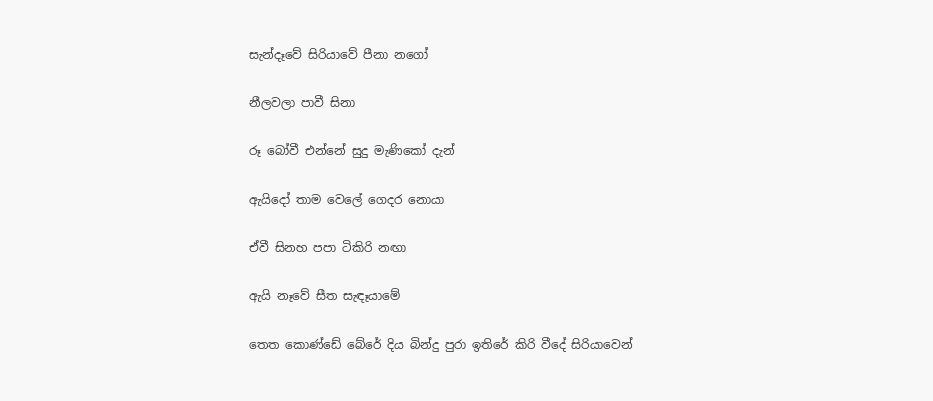සැන්දෑවේ සිරියාවේ පීනා නගෝ

නීලවලා පාවී සිනා

රූ බෝවී එන්නේ සුදු මැණිකෝ දැන්

ඇයිදෝ තාම වෙලේ ගෙදර නොයා

ඒවී සිනහ පපා ටිකිරි නඟා

ඇයි නෑවේ සීත සැඳෑයාමේ

තෙත කොණ්ඩේ බේරේ දිය බින්දු පුරා ඉතිරේ කිරි වීදේ සිරියාවෙන්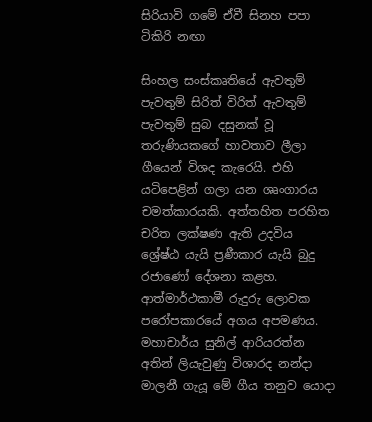සිරියාවි ගමේ ඒවී සිනහ පපා ටිකිරි නඟා

සිංහල සංස්කෘතියේ ඇවතුම් පැවතුම් සිරිත් විරිත් ඇවතුම් පැවතුම් සුබ දසුනක් වූ තරුණියකගේ හාවතාව ලීලා ගීයෙන් විශද කැරෙයි. එහි යටිපෙළින් ගලා යන ශෘංගාරය චමත්කාරයකි. අත්තහිත පරහිත චරිත ලක්ෂණ ඇති උදවිය ශ්‍රේෂ්ඨ යැයි ප්‍රණීකාර යැයි බුදු රජාණෝ දේශනා කළහ. ආත්මාර්ථකාමී රුදුරු ලොවක පරෝපකාරයේ අගය අපමණය. මහාචාර්ය සුනිල් ආරියරත්න අතින් ලියැවුණු විශාරද නන්දා මාලනී ගැයූ මේ ගීය තනුව යොදා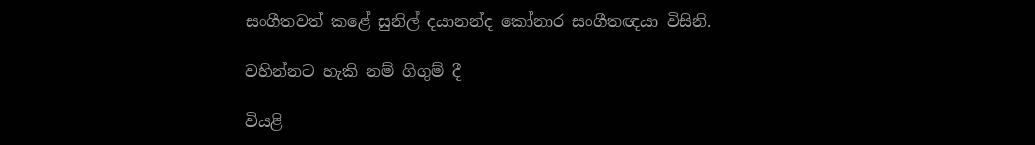සංගීතවත් කළේ සුනිල් දයානන්ද කෝනාර සංගීතඥයා විසිනි.

වහින්නට හැකි නම් ගිගුම් දී

වියළි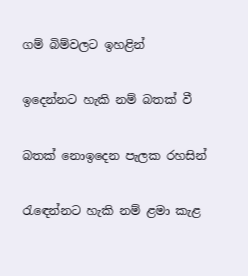ගම් බිම්වලට ඉහළින්

ඉදෙන්නට හැකි නම් බතක් වී

බතක් නොඉදෙන පැලක රහසින්

රැඳෙන්නට හැකි නම් ළමා කැළ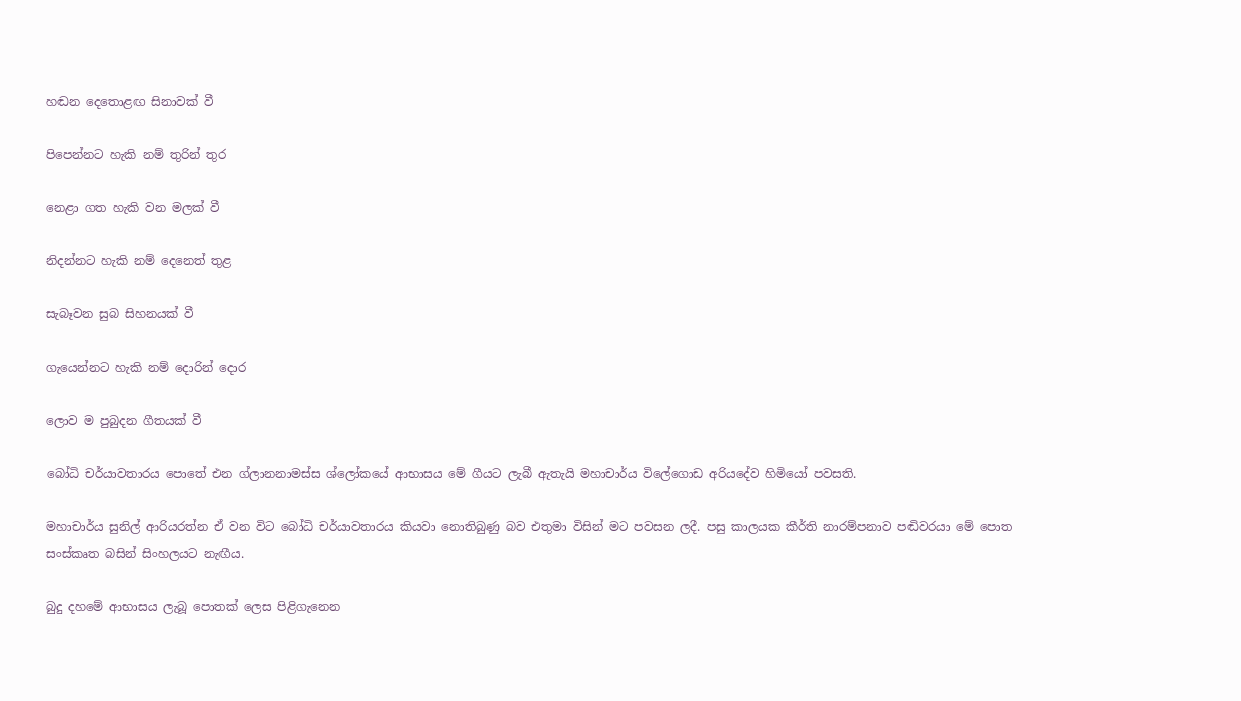හඬන දෙතොළඟ සිනාවක් වී

පිපෙන්නට හැකි නම් තුරින් තුර

නෙළා ගත හැකි වන මලක් වී

නිදන්නට හැකි නම් දෙනෙත් තුළ

සැබෑවන සුබ සිහනයක් වී

ගැයෙන්නට හැකි නම් දොරින් දොර

ලොව ම පුබුදන ගීතයක් වී

බෝධි චර්යාවතාරය පොතේ එන ග්ලානනාමස්ස ශ්ලෝකයේ ආභාසය මේ ගීයට ලැබී ඇතැයි මහාචාර්ය විලේගොඩ අරියදේව හිමියෝ පවසති.

මහාචාර්ය සුනිල් ආරියරත්න ඒ වන විට බෝධි චර්යාවතාරය කියවා නොතිබුණු බව එතුමා විසින් මට පවසන ලදී. පසු කාලයක කීර්ති නාරම්පනාව පඬිවරයා මේ පොත සංස්කෘත බසින් සිංහලයට නැඟීය.

බුදු දහමේ ආභාසය ලැබූ පොතක් ලෙස පිළිගැනෙන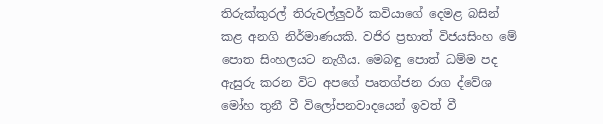තිරුක්කුරල් තිරුවල්ලුවර් කවියාගේ දෙමළ බසින් කළ අනගි නිර්මාණයකි. වජිර ප්‍රභාත් විජයසිංහ මේ පොත සිංහලයට නැගීය. මෙබඳු පොත් ධම්ම පද ඇසුරු කරන විට අපගේ පෘතග්ජන රාග ද්වේශ මෝහ තුනී වී විලෝපනවාදයෙන් ඉවත් වී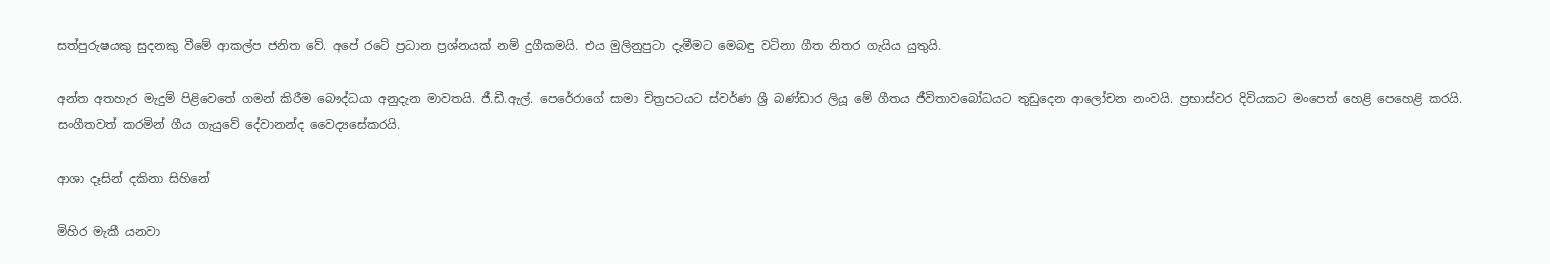සත්පුරුෂයකු සුදනකු වීමේ ආකල්ප ජනිත වේ. අපේ රටේ ප්‍රධාන ප්‍රශ්නයක් නම් දුගීකමයි. එය මුලිනුපුටා දැමීමට මෙබඳු වටිනා ගීත නිතර ගැයිය යුතුයි.

අන්ත අතහැර මැදුම් පිළිවෙතේ ගමන් කිරීම බෞද්ධයා අනුදැන මාවතයි. ජී.ඩී.ඇල්. පෙරේරාගේ සාමා චිත්‍රපටයට ස්වර්ණ ශ්‍රී බණ්ඩාර ලියූ මේ ගීතය ජීවිතාවබෝධයට තුඩුදෙන ආලෝචන නංවයි. ප්‍රභාස්වර දිවියකට මංපෙත් හෙළි පෙහෙළි කරයි. සංගීතවත් කරමින් ගීය ගැයුවේ දේවානන්ද වෛද්‍යසේකරයි.

ආශා දෑසින් දකිනා සිහිනේ

මිහිර මැකී යනවා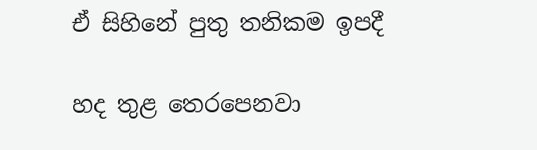ඒ සිහිනේ පුතු තනිකම ඉපදී

හද තුළ තෙරපෙනවා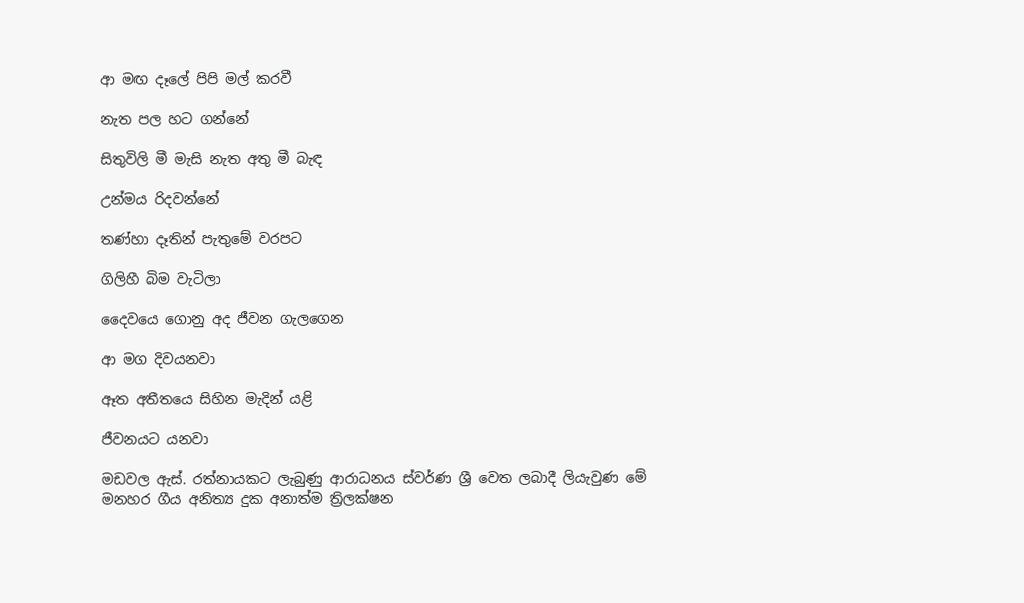ආ මඟ දෑලේ පිපි මල් කරවී

නැත පල හට ගන්නේ

සිතුවිලි මී මැසි නැත අතු මී බැඳ

උන්මය රිදවන්නේ

තණ්හා දෑතින් පැතුමේ වරපට

ගිලිහී බිම වැටිලා

දෛවයෙ ගොනු අද ජීවන ගැලගෙන

ආ මග දිවයනවා

ඈත අතීතයෙ සිහින මැදින් යළි

ජීවනයට යනවා

මඩවල ඇස්. රත්නායකට ලැබුණු ආරාධනය ස්වර්ණ ශ්‍රී වෙත ලබාදී ලියැවුණ මේ මනහර ගීය අනිත්‍ය දුක අනාත්ම ත්‍රිලක්ෂන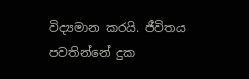විද්‍යමාන කරයි. ජීවිතය පවතින්නේ දුක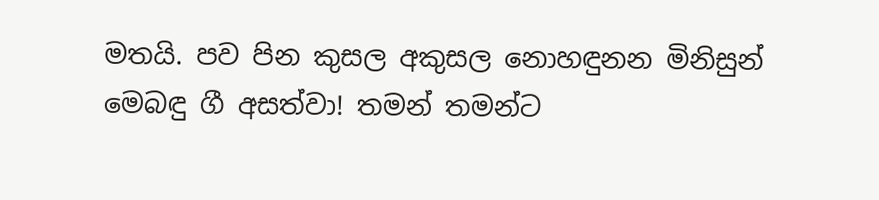මතයි. පව පින කුසල අකුසල නොහඳුනන මිනිසුන් මෙබඳු ගී අසත්වා! තමන් තමන්ට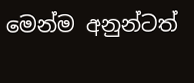මෙන්ම අනුන්ටත්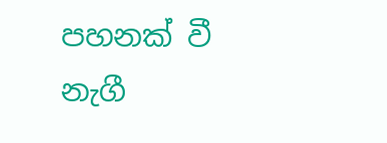පහනක් වී නැගී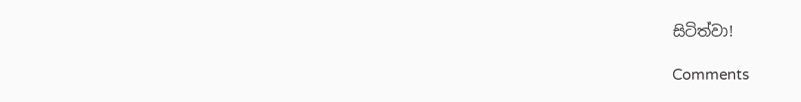සිටිත්වා!

Comments